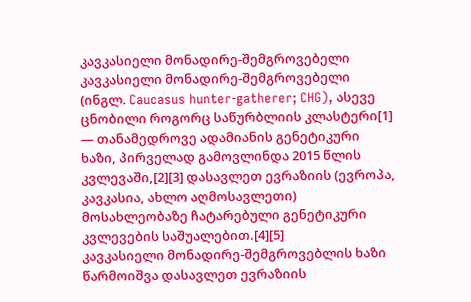კავკასიელი მონადირე-შემგროვებელი
კავკასიელი მონადირე-შემგროვებელი (ინგლ. Caucasus hunter-gatherer; CHG), ასევე ცნობილი როგორც საწურბლიის კლასტერი[1] — თანამედროვე ადამიანის გენეტიკური ხაზი, პირველად გამოვლინდა 2015 წლის კვლევაში,[2][3] დასავლეთ ევრაზიის (ევროპა, კავკასია, ახლო აღმოსავლეთი) მოსახლეობაზე ჩატარებული გენეტიკური კვლევების საშუალებით.[4][5]
კავკასიელი მონადირე-შემგროვებლის ხაზი წარმოიშვა დასავლეთ ევრაზიის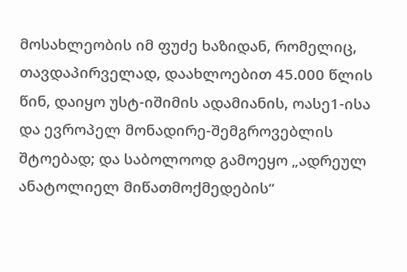მოსახლეობის იმ ფუძე ხაზიდან, რომელიც, თავდაპირველად, დაახლოებით 45.000 წლის წინ, დაიყო უსტ-იშიმის ადამიანის, ოასე1-ისა და ევროპელ მონადირე-შემგროვებლის შტოებად; და საბოლოოდ გამოეყო „ადრეულ ანატოლიელ მიწათმოქმედების“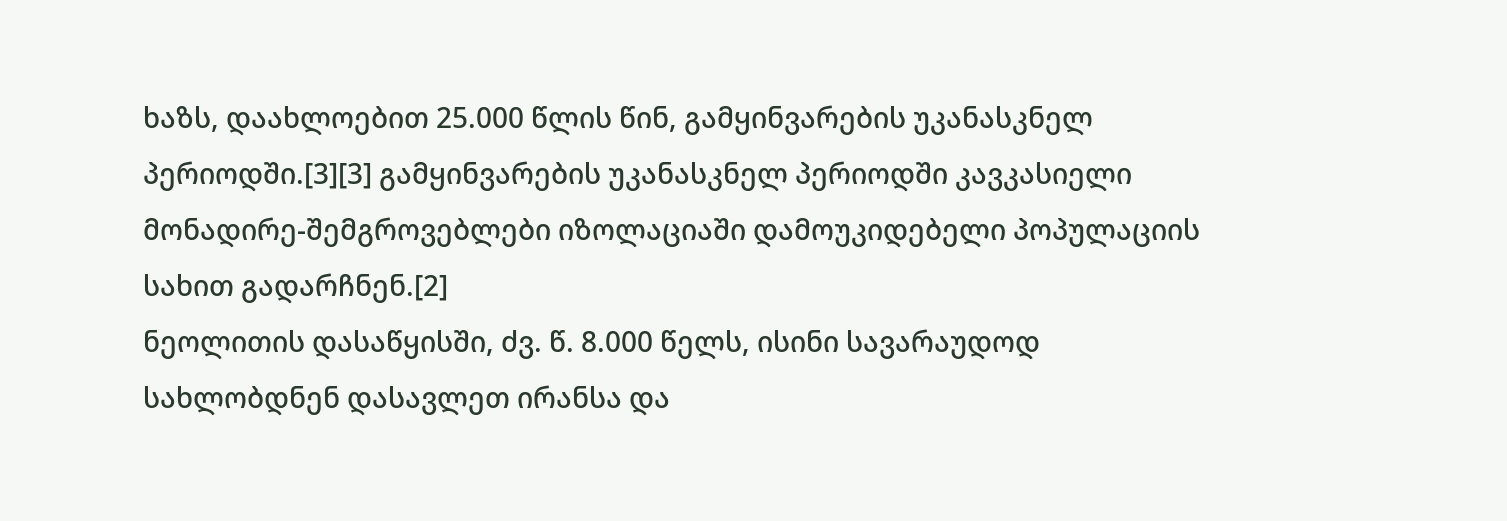ხაზს, დაახლოებით 25.000 წლის წინ, გამყინვარების უკანასკნელ პერიოდში.[3][3] გამყინვარების უკანასკნელ პერიოდში კავკასიელი მონადირე-შემგროვებლები იზოლაციაში დამოუკიდებელი პოპულაციის სახით გადარჩნენ.[2]
ნეოლითის დასაწყისში, ძვ. წ. 8.000 წელს, ისინი სავარაუდოდ სახლობდნენ დასავლეთ ირანსა და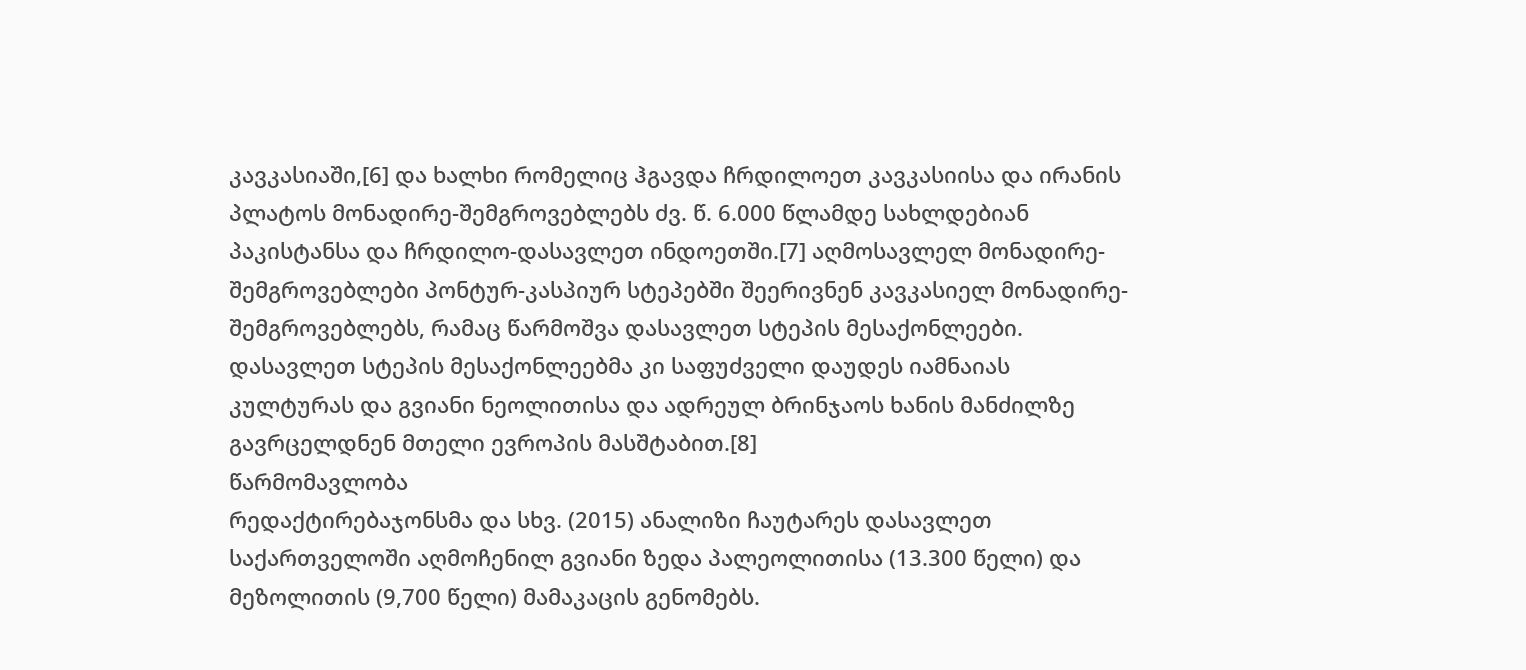კავკასიაში,[6] და ხალხი რომელიც ჰგავდა ჩრდილოეთ კავკასიისა და ირანის პლატოს მონადირე-შემგროვებლებს ძვ. წ. 6.000 წლამდე სახლდებიან პაკისტანსა და ჩრდილო-დასავლეთ ინდოეთში.[7] აღმოსავლელ მონადირე-შემგროვებლები პონტურ-კასპიურ სტეპებში შეერივნენ კავკასიელ მონადირე-შემგროვებლებს, რამაც წარმოშვა დასავლეთ სტეპის მესაქონლეები. დასავლეთ სტეპის მესაქონლეებმა კი საფუძველი დაუდეს იამნაიას კულტურას და გვიანი ნეოლითისა და ადრეულ ბრინჯაოს ხანის მანძილზე გავრცელდნენ მთელი ევროპის მასშტაბით.[8]
წარმომავლობა
რედაქტირებაჯონსმა და სხვ. (2015) ანალიზი ჩაუტარეს დასავლეთ საქართველოში აღმოჩენილ გვიანი ზედა პალეოლითისა (13.300 წელი) და მეზოლითის (9,700 წელი) მამაკაცის გენომებს.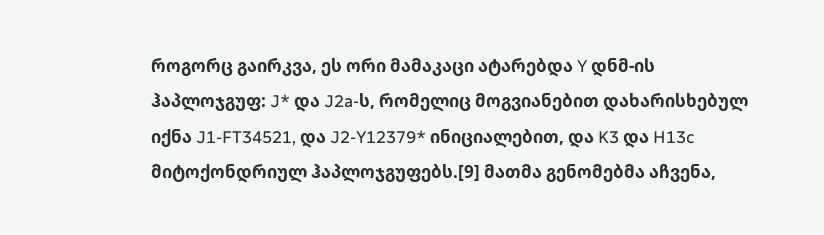როგორც გაირკვა, ეს ორი მამაკაცი ატარებდა Y დნმ-ის ჰაპლოჯგუფ: J* და J2a-ს, რომელიც მოგვიანებით დახარისხებულ იქნა J1-FT34521, და J2-Y12379* ინიციალებით, და K3 და H13c მიტოქონდრიულ ჰაპლოჯგუფებს.[9] მათმა გენომებმა აჩვენა,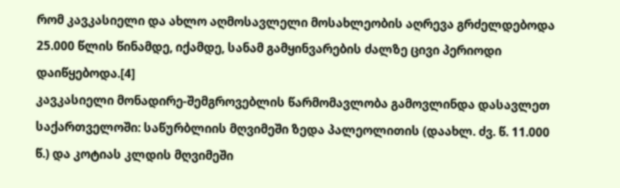რომ კავკასიელი და ახლო აღმოსავლელი მოსახლეობის აღრევა გრძელდებოდა 25.000 წლის წინამდე, იქამდე, სანამ გამყინვარების ძალზე ცივი პერიოდი დაიწყებოდა.[4]
კავკასიელი მონადირე-შემგროვებლის წარმომავლობა გამოვლინდა დასავლეთ საქართველოში: საწურბლიის მღვიმეში ზედა პალეოლითის (დაახლ. ძვ. წ. 11.000 წ.) და კოტიას კლდის მღვიმეში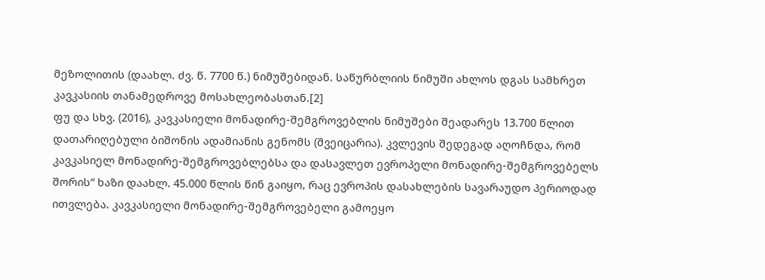მეზოლითის (დაახლ. ძვ. წ. 7700 წ.) ნიმუშებიდან. საწურბლიის ნიმუში ახლოს დგას სამხრეთ კავკასიის თანამედროვე მოსახლეობასთან.[2]
ფუ და სხვ. (2016), კავკასიელი მონადირე-შემგროვებლის ნიმუშები შეადარეს 13.700 წლით დათარიღებული ბიშონის ადამიანის გენომს (შვეიცარია). კვლევის შედეგად აღოჩნდა, რომ კავკასიელ მონადირე-შემგროვებლებსა და დასავლეთ ევროპელი მონადირე-შემგროვებელს შორის“ ხაზი დაახლ. 45.000 წლის წინ გაიყო, რაც ევროპის დასახლების სავარაუდო პერიოდად ითვლება. კავკასიელი მონადირე-შემგროვებელი გამოეყო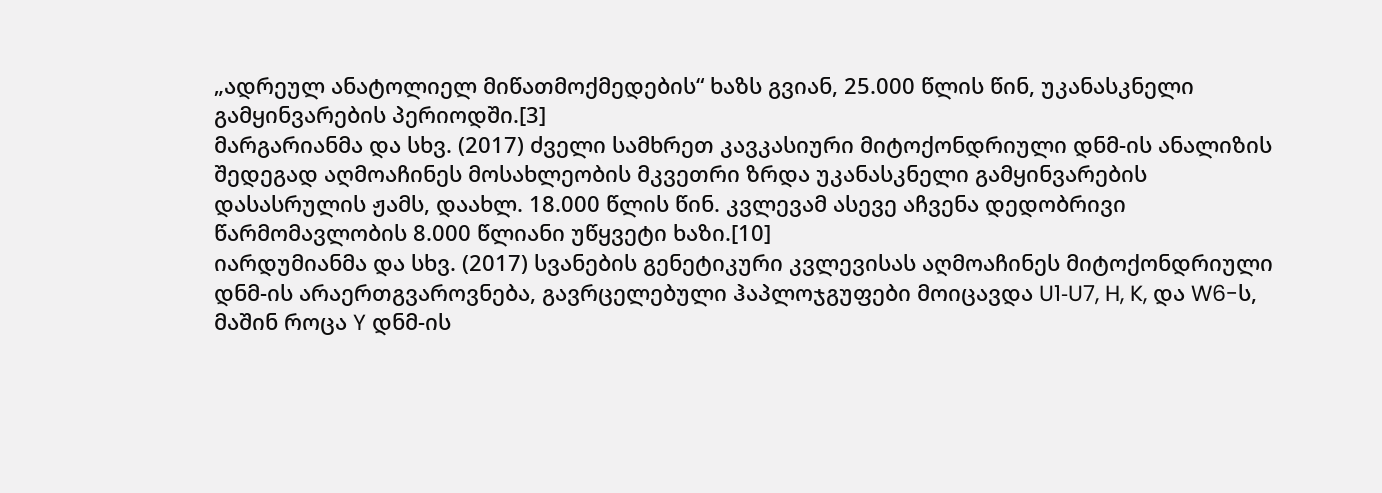„ადრეულ ანატოლიელ მიწათმოქმედების“ ხაზს გვიან, 25.000 წლის წინ, უკანასკნელი გამყინვარების პერიოდში.[3]
მარგარიანმა და სხვ. (2017) ძველი სამხრეთ კავკასიური მიტოქონდრიული დნმ-ის ანალიზის შედეგად აღმოაჩინეს მოსახლეობის მკვეთრი ზრდა უკანასკნელი გამყინვარების დასასრულის ჟამს, დაახლ. 18.000 წლის წინ. კვლევამ ასევე აჩვენა დედობრივი წარმომავლობის 8.000 წლიანი უწყვეტი ხაზი.[10]
იარდუმიანმა და სხვ. (2017) სვანების გენეტიკური კვლევისას აღმოაჩინეს მიტოქონდრიული დნმ-ის არაერთგვაროვნება, გავრცელებული ჰაპლოჯგუფები მოიცავდა U1‐U7, H, K, და W6-ს, მაშინ როცა Y დნმ-ის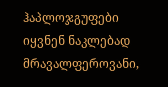ჰაპლოჯგუფები იყვნენ ნაკლებად მრავალფეროვანი,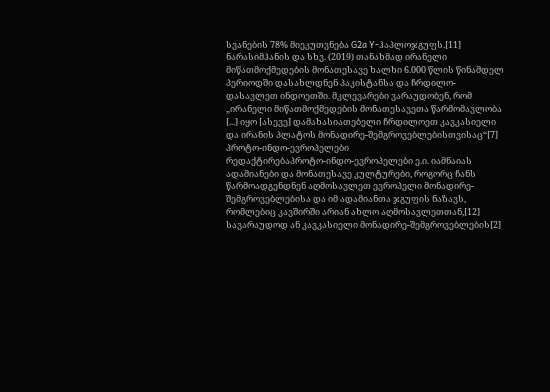სვანების 78% მიეკუთვნება G2a Y-ჰაპლოჯგუფს.[11]
ნარასიმჰანის და სხვ. (2019) თანახმად ირანელი მიწათმოქმედების მონათესავე ხალხი 6.000 წლის წინამდელ პერიოდში დასახლდნენ პაკისტანსა და ჩრდილო-დასავლეთ ინდოეთში. მკლევარები ვარაუდობენ, რომ „ირანელი მიწათმოქმედების მონათესავეთა წარმომავლობა [...] იყო [ასევე] დამახასიათებელი ჩრდილოეთ კავკასიელი და ირანის პლატოს მონადირე-შემგროვებლებისთვისაც“[7]
პროტო-ინდო-ევროპელები
რედაქტირებაპროტო-ინდო-ევროპელები ე.ი. იამნაიას ადამიანები და მონათესავე კულტურები, როგორც ჩანს წარმოადგენდნენ აღმოსავლეთ ევროპელი მონადირე-შემგროვებლებისა და იმ ადამიანთა ჯგუფის ნაზავს, რომლებიც კავშირში არიან ახლო აღმოსავლეთთან,[12] სავარაუდოდ ან კავკასიელი მონადირე-შემგროვებლების[2]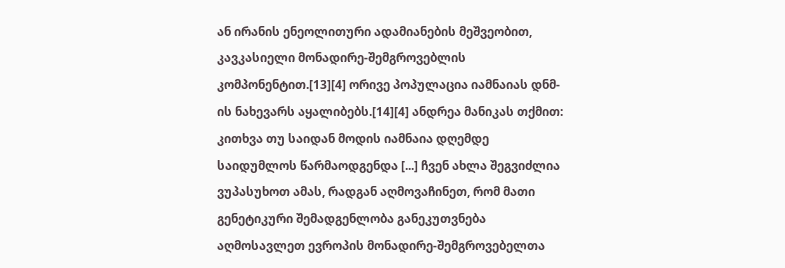ან ირანის ენეოლითური ადამიანების მეშვეობით, კავკასიელი მონადირე-შემგროვებლის კომპონენტით.[13][4] ორივე პოპულაცია იამნაიას დნმ-ის ნახევარს აყალიბებს.[14][4] ანდრეა მანიკას თქმით:
კითხვა თუ საიდან მოდის იამნაია დღემდე საიდუმლოს წარმაოდგენდა [...] ჩვენ ახლა შეგვიძლია ვუპასუხოთ ამას, რადგან აღმოვაჩინეთ, რომ მათი გენეტიკური შემადგენლობა განეკუთვნება აღმოსავლეთ ევროპის მონადირე-შემგროვებელთა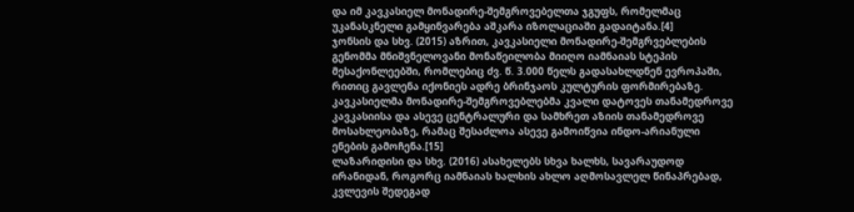და იმ კავკასიელ მონადირე-შემგროვებელთა ჯგუფს, რომელმაც უკანასკნელი გამყინვარება აშკარა იზოლაციაში გადაიტანა.[4]
ჯონსის და სხვ. (2015) აზრით, კავკასიელი მონადირე-შემგრვებლების გენომმა მნიშვნელოვანი მონაწეილობა მიიღო იამნაიას სტეპის მესაქონლეებში, რომლებიც ძვ. წ. 3.000 წელს გადასახლდნენ ევროპაში, რითიც გავლენა იქონიეს ადრე ბრინჯაოს კულტურის ფორმირებაზე. კავკასიელმა მონადირე-შემგროვებლებმა კვალი დატოვეს თანამედროვე კავკასიისა და ასევე ცენტრალური და სამხრეთ აზიის თანამედროვე მოსახლეობაზე, რამაც შესაძლოა ასევე გამოიწვია ინდო-არიანული ენების გამოჩენა.[15]
ლაზარიდისი და სხვ. (2016) ასახელებს სხვა ხალხს, სავარაუდოდ ირანიდან, როგორც იამნაიას ხალხის ახლო აღმოსავლელ წინაპრებად, კვლევის შედეგად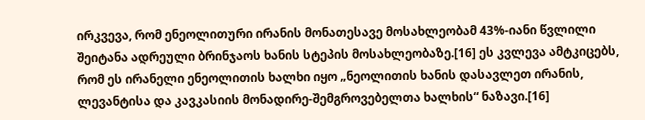ირკვევა, რომ ენეოლითური ირანის მონათესავე მოსახლეობამ 43%-იანი წვლილი შეიტანა ადრეული ბრინჯაოს ხანის სტეპის მოსახლეობაზე.[16] ეს კვლევა ამტკიცებს, რომ ეს ირანელი ენეოლითის ხალხი იყო „ნეოლითის ხანის დასავლეთ ირანის, ლევანტისა და კავკასიის მონადირე-შემგროვებელთა ხალხის“ ნაზავი.[16]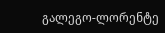გალეგო-ლორენტე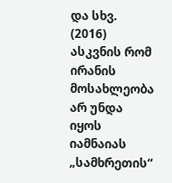და სხვ. (2016) ასკვნის რომ ირანის მოსახლეობა არ უნდა იყოს იამნაიას „სამხრეთის“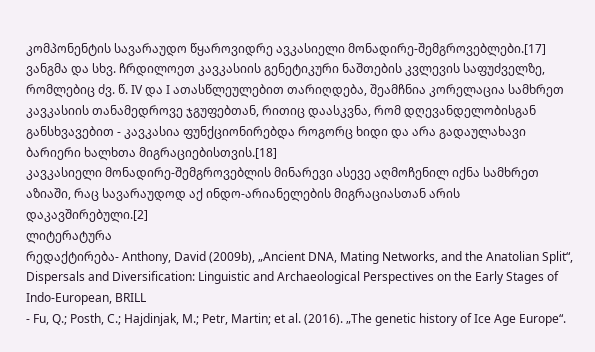კომპონენტის სავარაუდო წყაროვიდრე ავკასიელი მონადირე-შემგროვებლები.[17]
ვანგმა და სხვ. ჩრდილოეთ კავკასიის გენეტიკური ნაშთების კვლევის საფუძველზე, რომლებიც ძვ. წ. IV და I ათასწლეულებით თარიღდება, შეამჩნია კორელაცია სამხრეთ კავკასიის თანამედროვე ჯგუფებთან, რითიც დაასკვნა, რომ დღევანდელობისგან განსხვავებით - კავკასია ფუნქციონირებდა როგორც ხიდი და არა გადაულახავი ბარიერი ხალხთა მიგრაციებისთვის.[18]
კავკასიელი მონადირე-შემგროვებლის მინარევი ასევე აღმოჩენილ იქნა სამხრეთ აზიაში, რაც სავარაუდოდ აქ ინდო-არიანელების მიგრაციასთან არის დაკავშირებული.[2]
ლიტერატურა
რედაქტირება- Anthony, David (2009b), „Ancient DNA, Mating Networks, and the Anatolian Split“, Dispersals and Diversification: Linguistic and Archaeological Perspectives on the Early Stages of Indo-European, BRILL
- Fu, Q.; Posth, C.; Hajdinjak, M.; Petr, Martin; et al. (2016). „The genetic history of Ice Age Europe“.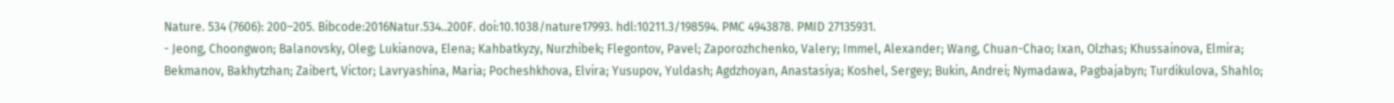Nature. 534 (7606): 200–205. Bibcode:2016Natur.534..200F. doi:10.1038/nature17993. hdl:10211.3/198594. PMC 4943878. PMID 27135931.
- Jeong, Choongwon; Balanovsky, Oleg; Lukianova, Elena; Kahbatkyzy, Nurzhibek; Flegontov, Pavel; Zaporozhchenko, Valery; Immel, Alexander; Wang, Chuan-Chao; Ixan, Olzhas; Khussainova, Elmira; Bekmanov, Bakhytzhan; Zaibert, Victor; Lavryashina, Maria; Pocheshkhova, Elvira; Yusupov, Yuldash; Agdzhoyan, Anastasiya; Koshel, Sergey; Bukin, Andrei; Nymadawa, Pagbajabyn; Turdikulova, Shahlo;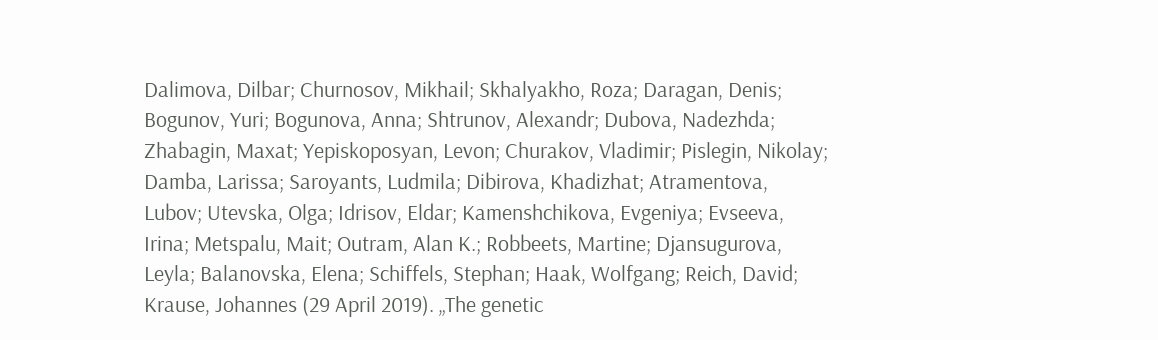Dalimova, Dilbar; Churnosov, Mikhail; Skhalyakho, Roza; Daragan, Denis; Bogunov, Yuri; Bogunova, Anna; Shtrunov, Alexandr; Dubova, Nadezhda; Zhabagin, Maxat; Yepiskoposyan, Levon; Churakov, Vladimir; Pislegin, Nikolay; Damba, Larissa; Saroyants, Ludmila; Dibirova, Khadizhat; Atramentova, Lubov; Utevska, Olga; Idrisov, Eldar; Kamenshchikova, Evgeniya; Evseeva, Irina; Metspalu, Mait; Outram, Alan K.; Robbeets, Martine; Djansugurova, Leyla; Balanovska, Elena; Schiffels, Stephan; Haak, Wolfgang; Reich, David; Krause, Johannes (29 April 2019). „The genetic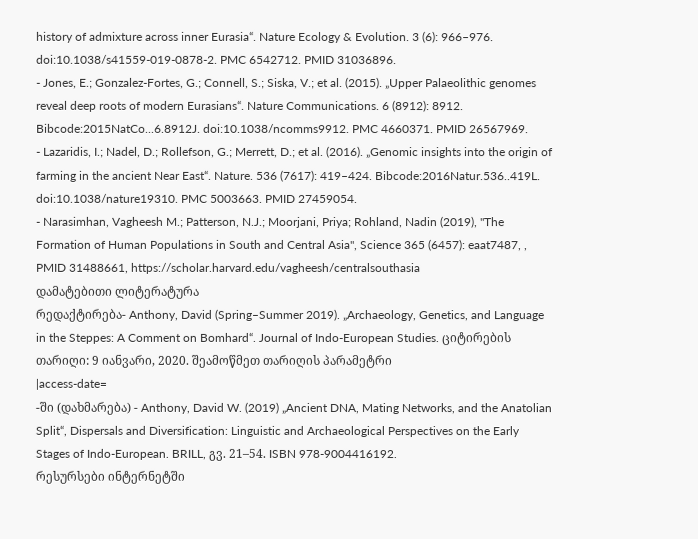history of admixture across inner Eurasia“. Nature Ecology & Evolution. 3 (6): 966–976. doi:10.1038/s41559-019-0878-2. PMC 6542712. PMID 31036896.
- Jones, E.; Gonzalez-Fortes, G.; Connell, S.; Siska, V.; et al. (2015). „Upper Palaeolithic genomes reveal deep roots of modern Eurasians“. Nature Communications. 6 (8912): 8912. Bibcode:2015NatCo...6.8912J. doi:10.1038/ncomms9912. PMC 4660371. PMID 26567969.
- Lazaridis, I.; Nadel, D.; Rollefson, G.; Merrett, D.; et al. (2016). „Genomic insights into the origin of farming in the ancient Near East“. Nature. 536 (7617): 419–424. Bibcode:2016Natur.536..419L. doi:10.1038/nature19310. PMC 5003663. PMID 27459054.
- Narasimhan, Vagheesh M.; Patterson, N.J.; Moorjani, Priya; Rohland, Nadin (2019), "The Formation of Human Populations in South and Central Asia", Science 365 (6457): eaat7487, , PMID 31488661, https://scholar.harvard.edu/vagheesh/centralsouthasia
დამატებითი ლიტერატურა
რედაქტირება- Anthony, David (Spring–Summer 2019). „Archaeology, Genetics, and Language in the Steppes: A Comment on Bomhard“. Journal of Indo-European Studies. ციტირების თარიღი: 9 იანვარი, 2020. შეამოწმეთ თარიღის პარამეტრი
|access-date=
-ში (დახმარება) - Anthony, David W. (2019) „Ancient DNA, Mating Networks, and the Anatolian Split“, Dispersals and Diversification: Linguistic and Archaeological Perspectives on the Early Stages of Indo-European. BRILL, გვ. 21–54. ISBN 978-9004416192.
რესურსები ინტერნეტში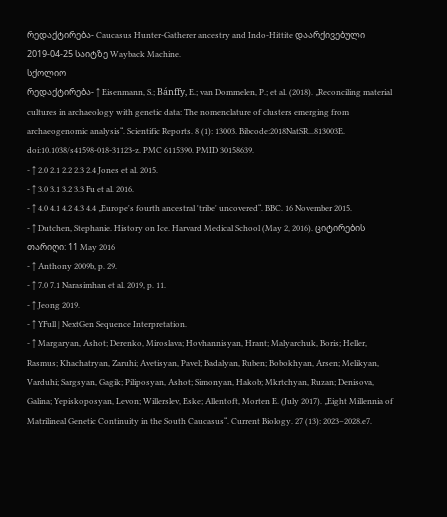რედაქტირება- Caucasus Hunter-Gatherer ancestry and Indo-Hittite დაარქივებული 2019-04-25 საიტზე Wayback Machine.
სქოლიო
რედაქტირება- ↑ Eisenmann, S.; Bánffy, E.; van Dommelen, P.; et al. (2018). „Reconciling material cultures in archaeology with genetic data: The nomenclature of clusters emerging from archaeogenomic analysis“. Scientific Reports. 8 (1): 13003. Bibcode:2018NatSR...813003E. doi:10.1038/s41598-018-31123-z. PMC 6115390. PMID 30158639.
- ↑ 2.0 2.1 2.2 2.3 2.4 Jones et al. 2015.
- ↑ 3.0 3.1 3.2 3.3 Fu et al. 2016.
- ↑ 4.0 4.1 4.2 4.3 4.4 „Europe's fourth ancestral 'tribe' uncovered“. BBC. 16 November 2015.
- ↑ Dutchen, Stephanie. History on Ice. Harvard Medical School (May 2, 2016). ციტირების თარიღი: 11 May 2016
- ↑ Anthony 2009b, p. 29.
- ↑ 7.0 7.1 Narasimhan et al. 2019, p. 11.
- ↑ Jeong 2019.
- ↑ YFull | NextGen Sequence Interpretation.
- ↑ Margaryan, Ashot; Derenko, Miroslava; Hovhannisyan, Hrant; Malyarchuk, Boris; Heller, Rasmus; Khachatryan, Zaruhi; Avetisyan, Pavel; Badalyan, Ruben; Bobokhyan, Arsen; Melikyan, Varduhi; Sargsyan, Gagik; Piliposyan, Ashot; Simonyan, Hakob; Mkrtchyan, Ruzan; Denisova, Galina; Yepiskoposyan, Levon; Willerslev, Eske; Allentoft, Morten E. (July 2017). „Eight Millennia of Matrilineal Genetic Continuity in the South Caucasus“. Current Biology. 27 (13): 2023–2028.e7.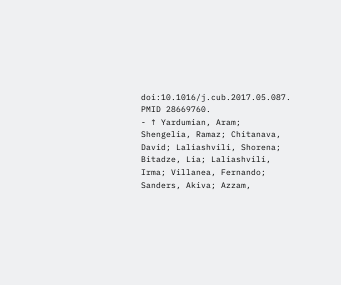doi:10.1016/j.cub.2017.05.087. PMID 28669760.
- ↑ Yardumian, Aram; Shengelia, Ramaz; Chitanava, David; Laliashvili, Shorena; Bitadze, Lia; Laliashvili, Irma; Villanea, Fernando; Sanders, Akiva; Azzam,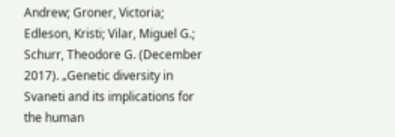Andrew; Groner, Victoria; Edleson, Kristi; Vilar, Miguel G.; Schurr, Theodore G. (December 2017). „Genetic diversity in Svaneti and its implications for the human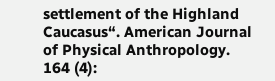settlement of the Highland Caucasus“. American Journal of Physical Anthropology. 164 (4):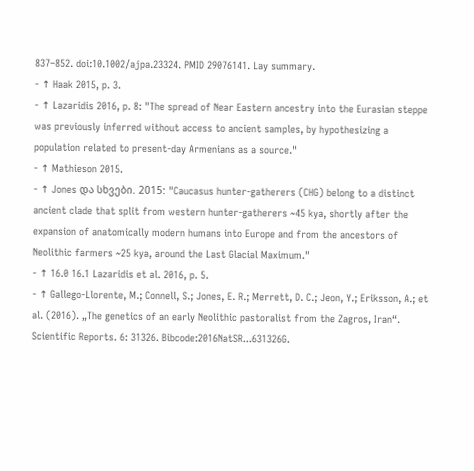837–852. doi:10.1002/ajpa.23324. PMID 29076141. Lay summary.
- ↑ Haak 2015, p. 3.
- ↑ Lazaridis 2016, p. 8: "The spread of Near Eastern ancestry into the Eurasian steppe was previously inferred without access to ancient samples, by hypothesizing a population related to present-day Armenians as a source."
- ↑ Mathieson 2015.
- ↑ Jones და სხვები. 2015: "Caucasus hunter-gatherers (CHG) belong to a distinct ancient clade that split from western hunter-gatherers ~45 kya, shortly after the expansion of anatomically modern humans into Europe and from the ancestors of Neolithic farmers ~25 kya, around the Last Glacial Maximum."
- ↑ 16.0 16.1 Lazaridis et al. 2016, p. 5.
- ↑ Gallego-Llorente, M.; Connell, S.; Jones, E. R.; Merrett, D. C.; Jeon, Y.; Eriksson, A.; et al. (2016). „The genetics of an early Neolithic pastoralist from the Zagros, Iran“. Scientific Reports. 6: 31326. Bibcode:2016NatSR...631326G.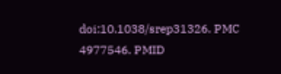doi:10.1038/srep31326. PMC 4977546. PMID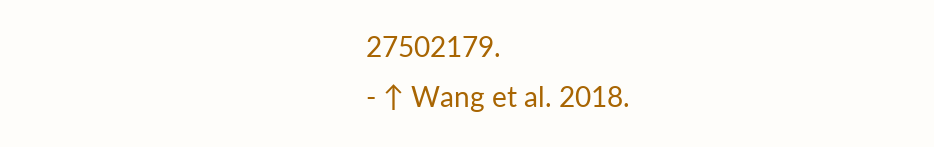27502179.
- ↑ Wang et al. 2018.